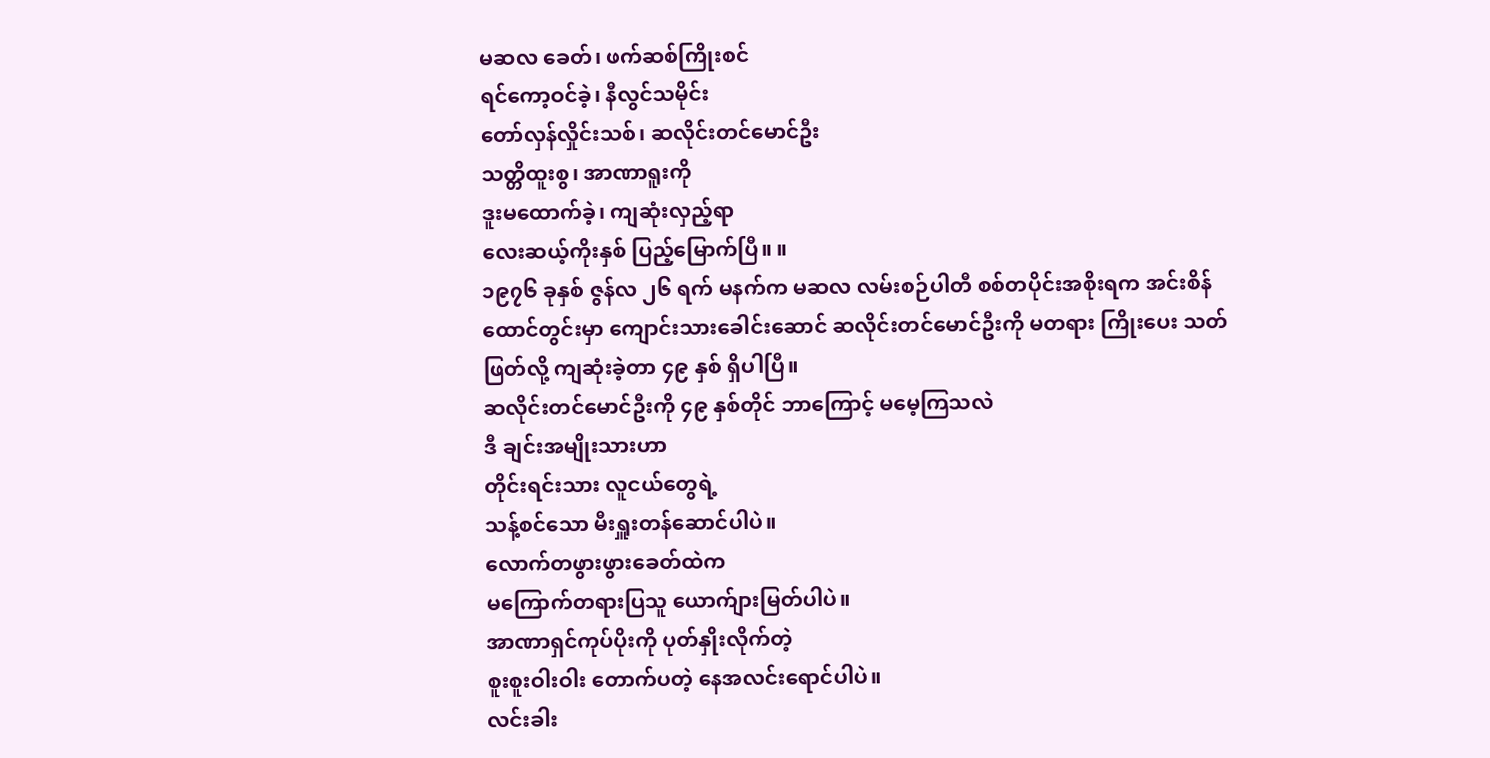မဆလ ခေတ်၊ ဖက်ဆစ်ကြိုးစင်
ရင်ကော့ဝင်ခဲ့၊ နီလွင်သမိုင်း
တော်လှန်လှိုင်းသစ်၊ ဆလိုင်းတင်မောင်ဦး
သတ္တိထူးစွ၊ အာဏာရူးကို
ဒူးမထောက်ခဲ့၊ ကျဆုံးလှည့်ရာ
လေးဆယ့်ကိုးနှစ် ပြည့်မြောက်ပြီ။ ။
၁၉၇၆ ခုနှစ် ဇွန်လ ၂၆ ရက် မနက်က မဆလ လမ်းစဉ်ပါတီ စစ်တပိုင်းအစိုးရက အင်းစိန်ထောင်တွင်းမှာ ကျောင်းသားခေါင်းဆောင် ဆလိုင်းတင်မောင်ဦးကို မတရား ကြိုးပေး သတ်ဖြတ်လို့ ကျဆုံးခဲ့တာ ၄၉ နှစ် ရှိပါပြီ။
ဆလိုင်းတင်မောင်ဦးကို ၄၉ နှစ်တိုင် ဘာကြောင့် မမေ့ကြသလဲ
ဒီ ချင်းအမျိုးသားဟာ
တိုင်းရင်းသား လူငယ်တွေရဲ့
သန့်စင်သော မီးရှူးတန်ဆောင်ပါပဲ။
လောက်တဖွားဖွားခေတ်ထဲက
မကြောက်တရားပြသူ ယောက်ျားမြတ်ပါပဲ။
အာဏာရှင်ကုပ်ပိုးကို ပုတ်နှိုးလိုက်တဲ့
စူးစူးဝါးဝါး တောက်ပတဲ့ နေအလင်းရောင်ပါပဲ။
လင်းခါး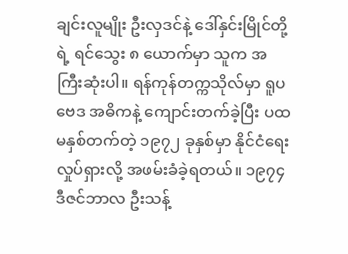ချင်းလူမျိုး ဦးလှဒင်နဲ့ ဒေါ်နှင်းမြိုင်တို့ရဲ့ ရင်သွေး ၈ ယောက်မှာ သူက အကြီးဆုံးပါ။ ရန်ကုန်တက္ကသိုလ်မှာ ရူပဗေဒ အဓိကနဲ့ ကျောင်းတက်ခဲ့ပြီး ပထမနှစ်တက်တဲ့ ၁၉၇၂ ခုနှစ်မှာ နိုင်ငံရေးလှုပ်ရှားလို့ အဖမ်းခံခဲ့ရတယ်။ ၁၉၇၄ ဒီဇင်ဘာလ ဦးသန့်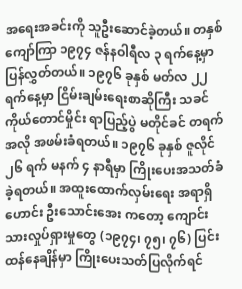အရေးအခင်းကို သူဦးဆောင်ခဲ့တယ်။ တနှစ်ကျော်ကြာ ၁၉၇၄ ဇန်နဝါရီလ ၃ ရက်နေ့မှာ ပြန်လွှတ်တယ်။ ၁၉၇၆ ခုနှစ် မတ်လ ၂၂ ရက်နေ့မှာ ငြိမ်းချမ်းရေးစာဆိုကြီး သခင်ကိုယ်တောင်မှိုင်း ရာပြည့်ပွဲ မတိုင်ခင် တရက်အလို အဖမ်းခံရတယ်။ ၁၉၇၆ ခုနှစ် ဇူလိုင် ၂၆ ရက် မနက် ၄ နာရီမှာ ကြိုးပေးအသတ်ခံခဲ့ရတယ်။ အထူးထောက်လှမ်းရေး အရာရှိဟောင်း ဦးသောင်းအေး ကတော့ ကျောင်းသားလှုပ်ရှားမှုတွေ (၁၉၇၄၊ ၇၅၊ ၇၆) ပြင်းထန်နေချိန်မှာ ကြိုးပေးသတ်ပြလိုက်ရင်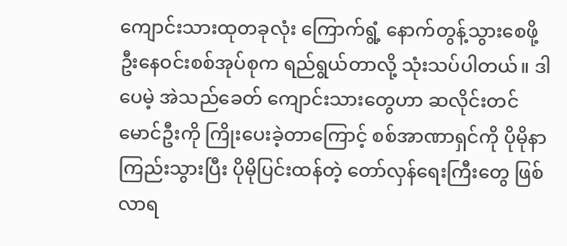ကျောင်းသားထုတခုလုံး ကြောက်ရွံ့ နောက်တွန့်သွားစေဖို့ ဦးနေဝင်းစစ်အုပ်စုက ရည်ရွယ်တာလို့ သုံးသပ်ပါတယ်။ ဒါပေမဲ့ အဲသည်ခေတ် ကျောင်းသားတွေဟာ ဆလိုင်းတင်မောင်ဦးကို ကြိုးပေးခဲ့တာကြောင့် စစ်အာဏာရှင်ကို ပိုမိုနာကြည်းသွားပြီး ပိုမိုပြင်းထန်တဲ့ တော်လှန်ရေးကြီးတွေ ဖြစ်လာရ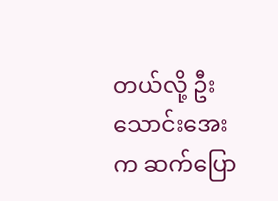တယ်လို့ ဦးသောင်းအေးက ဆက်ပြော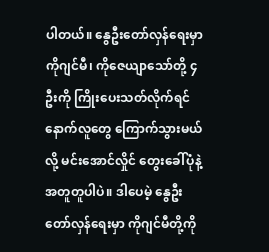ပါတယ်။ နွေဦးတော်လှန်ရေးမှာ ကိုဂျင်မီ၊ ကိုဇေယျာသော်တို့ ၄ ဦးကို ကြိုးပေးသတ်လိုက်ရင် နောက်လူတွေ ကြောက်သွားမယ်လို့ မင်းအောင်လှိုင် တွေးခေါ်ပုံနဲ့ အတူတူပါပဲ။ ဒါပေမဲ့ နွေဦးတော်လှန်ရေးမှာ ကိုဂျင်မီတို့ကို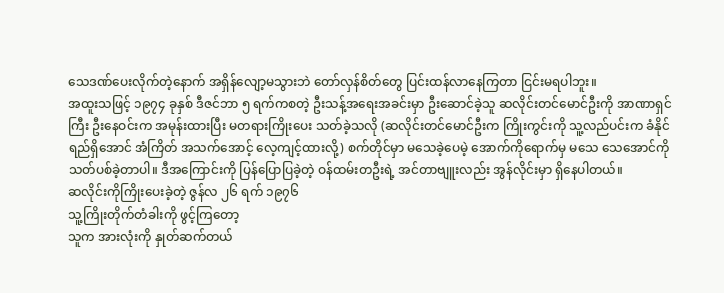သေဒဏ်ပေးလိုက်တဲ့နောက် အရှိန်လျော့မသွားဘဲ တော်လှန်စိတ်တွေ ပြင်းထန်လာနေကြတာ ငြင်းမရပါဘူး။
အထူးသဖြင့် ၁၉၇၄ ခုနှစ် ဒီဇင်ဘာ ၅ ရက်ကစတဲ့ ဦးသန့်အရေးအခင်းမှာ ဦးဆောင်ခဲ့သူ ဆလိုင်းတင်မောင်ဦးကို အာဏာရှင်ကြီး ဦးနေဝင်းက အမုန်းထားပြီး မတရားကြိုးပေး သတ်ခဲ့သလို (ဆလိုင်းတင်မောင်ဦးက ကြိုးကွင်းကို သူ့လည်ပင်းက ခံနိုင်ရည်ရှိအောင် အံကြိတ် အသက်အောင့် လေ့ကျင့်ထားလို့) စက်တိုင်မှာ မသေခဲ့ပေမဲ့ အောက်ကိုရောက်မှ မသေ သေအောင်ကို သတ်ပစ်ခဲ့တာပါ။ ဒီအကြောင်းကို ပြန်ပြောပြခဲ့တဲ့ ဝန်ထမ်းတဦးရဲ့ အင်တာဗျူးလည်း အွန်လိုင်းမှာ ရှိနေပါတယ်။
ဆလိုင်းကိုကြိုးပေးခဲ့တဲ့ ဇွန်လ ၂၆ ရက် ၁၉၇၆
သူ့ကြိုးတိုက်တံခါးကို ဖွင့်ကြတော့
သူက အားလုံးကို နှုတ်ဆက်တယ်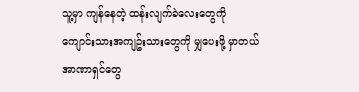သူ့မှာ ကျန်နေတဲ့ ထန်းလျက်ခဲလေးတွေကို
ကျောင်းသားအကျဥ်းသားတွေကို မျှပေးဖို့ မှာတယ်
အာဏာရှင်တွေ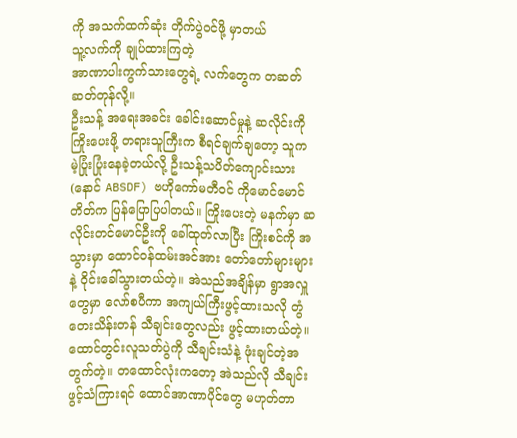ကို အသက်ထက်ဆုံး တိုက်ပွဲဝင်ဖို့ မှာတယ်
သူ့လက်ကို ချုပ်ထားကြတဲ့
အာဏာပါးကွက်သားတွေရဲ့ လက်တွေက တဆတ်ဆတ်တုန်လို့။
ဦးသန့် အရေးအခင်း ခေါင်းဆောင်မှုနဲ့ ဆလိုင်းကို ကြိုးပေးဖို့ တရားသူကြီးက စီရင်ချက်ချတော့ သူက မဲ့ပြုံးပြုံးနေခဲ့တယ်လို့ ဦးသန့်သပိတ်ကျောင်းသား (နောင် ABSDF) ဗဟိုကော်မတီဝင် ကိုမောင်မောင်တိတ်က ပြန်ပြောပြပါတယ်။ ကြိုးပေးတဲ့ မနက်မှာ ဆလိုင်းတင်မောင်ဦးကို ခေါ်ထုတ်လာပြီး ကြိုးစင်ကို အသွားမှာ ထောင်ဝန်ထမ်းအင်အား တော်တော်များများနဲ့ ဝိုင်းခေါ်သွားတယ်တဲ့။ အဲသည်အချိန်မှာ ရွာအလှူတွေမှာ လော်စပီကာ အကျယ်ကြီးဖွင့်ထားသလို တွံတေးသိန်းတန် သီချင်းတွေလည်း ဖွင့်ထားတယ်တဲ့။ ထောင်တွင်းလူသတ်ပွဲကို သီချင်းသံနဲ့ ဖုံးချင်တဲ့အတွက်တဲ့။ တထောင်လုံးကတော့ အဲသည်လို သီချင်းဖွင့်သံကြားရင် ထောင်အာဏာပိုင်တွေ မဟုတ်တာ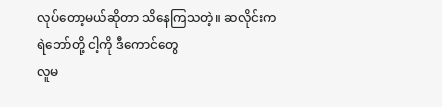လုပ်တော့မယ်ဆိုတာ သိနေကြသတဲ့။ ဆလိုင်းက
ရဲဘော်တို့ ငါ့ကို ဒီကောင်တွေ
လူမ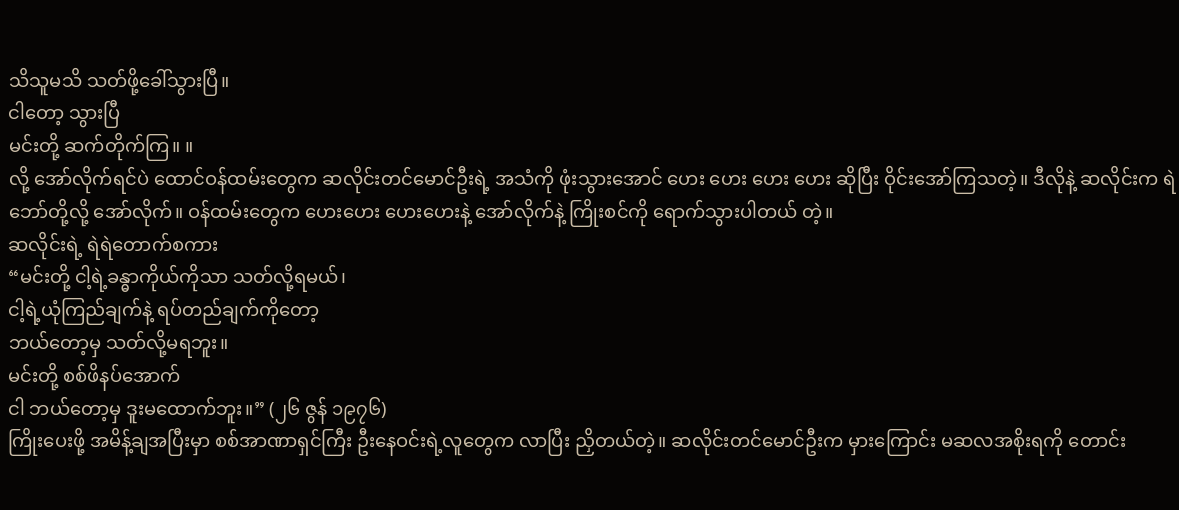သိသူမသိ သတ်ဖို့ခေါ်သွားပြီ။
ငါတော့ သွားပြီ
မင်းတို့ ဆက်တိုက်ကြ။ ။
လို့ အော်လိုက်ရင်ပဲ ထောင်ဝန်ထမ်းတွေက ဆလိုင်းတင်မောင်ဦးရဲ့ အသံကို ဖုံးသွားအောင် ဟေး ဟေး ဟေး ဟေး ဆိုပြီး ဝိုင်းအော်ကြသတဲ့။ ဒီလိုနဲ့ ဆလိုင်းက ရဲဘော်တို့လို့ အော်လိုက်။ ဝန်ထမ်းတွေက ဟေးဟေး ဟေးဟေးနဲ့ အော်လိုက်နဲ့ ကြိုးစင်ကို ရောက်သွားပါတယ် တဲ့။
ဆလိုင်းရဲ့ ရဲရဲတောက်စကား
“မင်းတို့ ငါ့ရဲ့ခန္ဓာကိုယ်ကိုသာ သတ်လို့ရမယ်၊
ငါ့ရဲ့ယုံကြည်ချက်နဲ့ ရပ်တည်ချက်ကိုတော့
ဘယ်တော့မှ သတ်လို့မရဘူး။
မင်းတို့ စစ်ဖိနပ်အောက်
ငါ ဘယ်တော့မှ ဒူးမထောက်ဘူး။” (၂၆ ဇွန် ၁၉၇၆)
ကြိုးပေးဖို့ အမိန့်ချအပြီးမှာ စစ်အာဏာရှင်ကြီး ဦးနေဝင်းရဲ့လူတွေက လာပြီး ညှိတယ်တဲ့။ ဆလိုင်းတင်မောင်ဦးက မှားကြောင်း မဆလအစိုးရကို တောင်း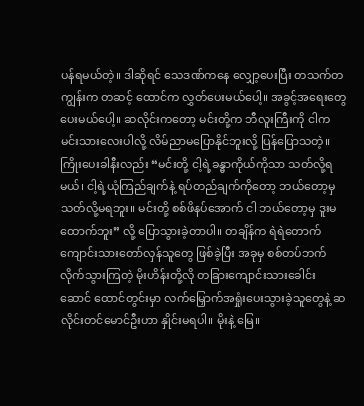ပန်ရမယ်တဲ့။ ဒါဆိုရင် သေဒဏ်ကနေ လျှော့ပေးပြီး တသက်တကျွန်းက တဆင့် ထောင်က လွှတ်ပေးမယ်ပေါ့။ အခွင့်အရေးတွေ ပေးမယ်ပေါ့။ ဆလိုင်းကတော့ မင်းတို့က ဘီလူးကြီးကို ငါက မင်းသားလေးပါလို့ လိမ်ညာမပြောနိုင်ဘူးလို့ ပြန်ပြောသတဲ့။ ကြိုးပေးခါနီးလည်း “မင်းတို့ ငါ့ရဲ့ခန္ဓာကိုယ်ကိုသာ သတ်လို့ရမယ်၊ ငါ့ရဲ့ယုံကြည်ချက်နဲ့ ရပ်တည်ချက်ကိုတော့ ဘယ်တော့မှ သတ်လို့မရဘူး။ မင်းတို့ စစ်ဖိနပ်အောက် ငါ ဘယ်တော့မှ ဒူးမထောက်ဘူး” လို့ ပြောသွားခဲ့တာပါ။ တချိန်က ရဲရဲတောက် ကျောင်းသားတော်လှန်သူတွေ ဖြစ်ခဲ့ပြီး အခုမှ စစ်တပ်ဘက် လိုက်သွားကြတဲ့ မိုးဟိန်းတို့လို တခြားကျောင်းသားခေါင်းဆောင် ထောင်တွင်းမှာ လက်မြှောက်အရှုံးပေးသွားခဲ့သူတွေနဲ့ ဆလိုင်းတင်မောင်ဦးဟာ နှိုင်းမရပါ။ မိုးနဲ့ မြေ။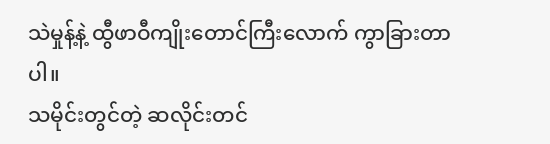သဲမှုန့်နဲ့ ထွီဖာဝီကျိုးတောင်ကြီးလောက် ကွာခြားတာပါ။
သမိုင်းတွင်တဲ့ ဆလိုင်းတင်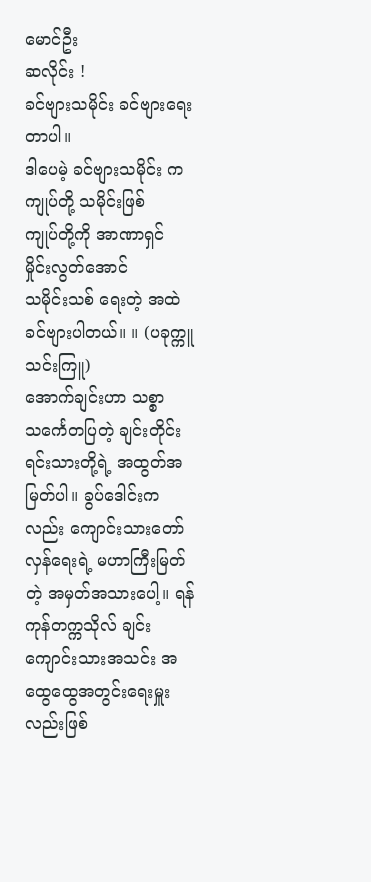မောင်ဦး
ဆလိုင်း !
ခင်ဗျားသမိုင်း ခင်ဗျားရေးတာပါ။
ဒါပေမဲ့ ခင်ဗျားသမိုင်း က
ကျုပ်တို့ သမိုင်းဖြစ်
ကျုပ်တို့ကို အာဏာရှင် မှိုင်းလွတ်အောင်
သမိုင်းသစ် ရေးတဲ့ အထဲ
ခင်ဗျားပါတယ်။ ။ (ပခုက္ကူသင်းကြူ)
အောက်ချင်းဟာ သစ္စာသင်္ကေတပြတဲ့ ချင်းတိုင်းရင်းသားတို့ရဲ့ အထွတ်အမြတ်ပါ။ ခွပ်ဒေါင်းကလည်း ကျောင်းသားတော်လှန်ရေးရဲ့ မဟာကြီးမြတ်တဲ့ အမှတ်အသားပေါ့။ ရန်ကုန်တက္ကသိုလ် ချင်းကျောင်းသားအသင်း အထွေထွေအတွင်းရေးမှူးလည်းဖြစ်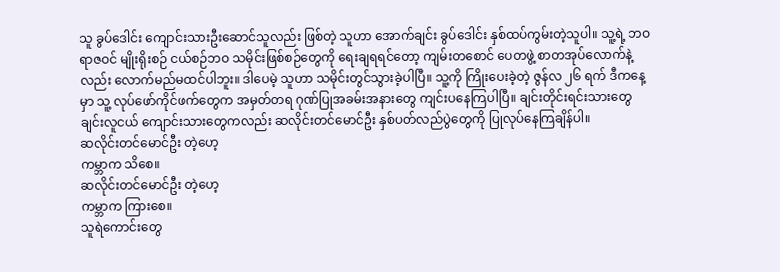သူ ခွပ်ဒေါင်း ကျောင်းသားဦးဆောင်သူလည်း ဖြစ်တဲ့ သူဟာ အောက်ချင်း ခွပ်ဒေါင်း နှစ်ထပ်ကွမ်းတဲ့သူပါ။ သူ့ရဲ့ ဘဝရာဇဝင် မျိုးရိုးစဉ် ငယ်စဉ်ဘဝ သမိုင်းဖြစ်စဉ်တွေကို ရေးချရရင်တော့ ကျမ်းတစောင် ပေတဖွဲ့ စာတအုပ်လောက်နဲ့လည်း လောက်မည်မထင်ပါဘူး။ ဒါပေမဲ့ သူဟာ သမိုင်းတွင်သွားခဲ့ပါပြီ။ သူ့ကို ကြိုးပေးခဲ့တဲ့ ဇွန်လ ၂၆ ရက် ဒီကနေ့မှာ သူ့ လုပ်ဖော်ကိုင်ဖက်တွေက အမှတ်တရ ဂုဏ်ပြုအခမ်းအနားတွေ ကျင်းပနေကြပါပြီ။ ချင်းတိုင်းရင်းသားတွေ ချင်းလူငယ် ကျောင်းသားတွေကလည်း ဆလိုင်းတင်မောင်ဦး နှစ်ပတ်လည်ပွဲတွေကို ပြုလုပ်နေကြချိန်ပါ။
ဆလိုင်းတင်မောင်ဦး တဲ့ဟေ့
ကမ္ဘာက သိစေ။
ဆလိုင်းတင်မောင်ဦး တဲ့ဟေ့
ကမ္ဘာက ကြားစေ။
သူရဲကောင်းတွေ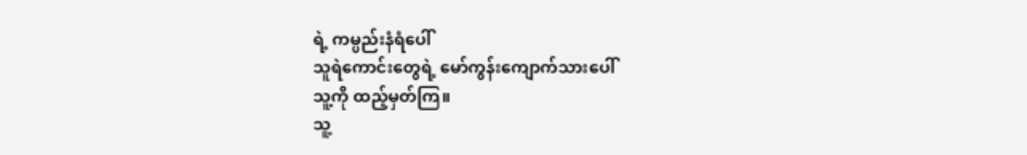ရဲ့ ကမ္ပည်းနံရံပေါ်
သူရဲကောင်းတွေရဲ့ မော်ကွန်းကျောက်သားပေါ်
သူ့ကို ထည့်မှတ်ကြ။
သူ့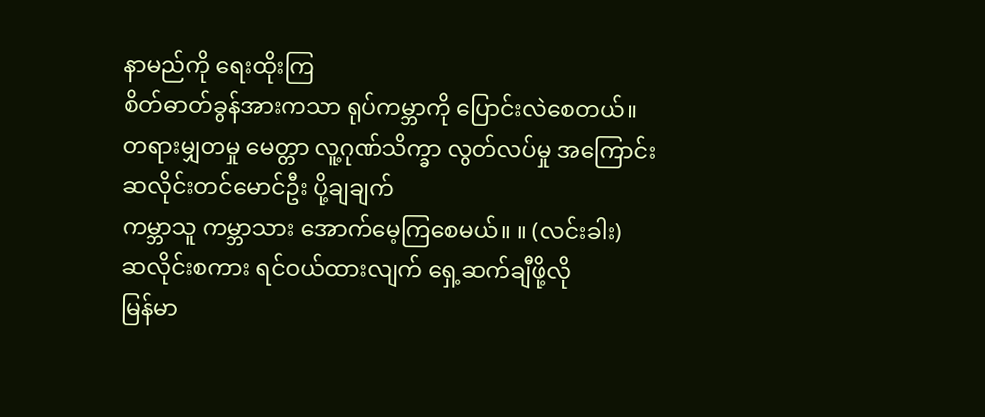နာမည်ကို ရေးထိုးကြ
စိတ်ဓာတ်ခွန်အားကသာ ရုပ်ကမ္ဘာကို ပြောင်းလဲစေတယ်။
တရားမျှတမှု မေတ္တာ လူ့ဂုဏ်သိက္ခာ လွတ်လပ်မှု အကြောင်း
ဆလိုင်းတင်မောင်ဦး ပို့ချချက်
ကမ္ဘာသူ ကမ္ဘာသား အောက်မေ့ကြစေမယ်။ ။ (လင်းခါး)
ဆလိုင်းစကား ရင်ဝယ်ထားလျက် ရှေ့ဆက်ချီဖို့လို
မြန်မာ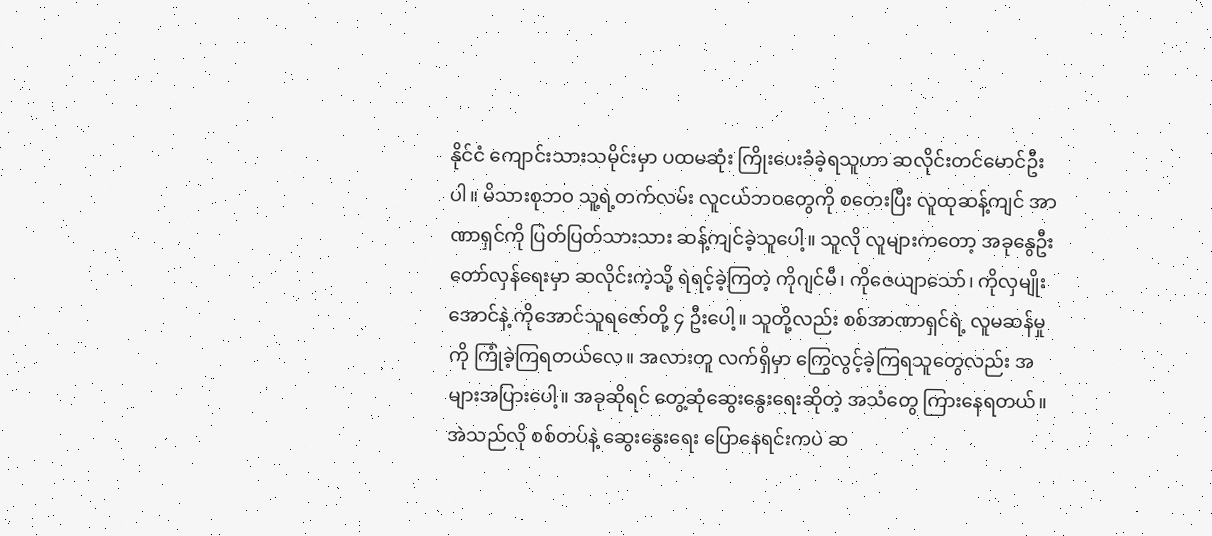နိုင်ငံ ကျောင်းသားသမိုင်းမှာ ပထမဆုံး ကြိုးပေးခံခဲ့ရသူဟာ ဆလိုင်းတင်မောင်ဦးပါ။ မိသားစုဘဝ သူ့ရဲ့တက်လမ်း လူငယ်ဘဝတွေကို စတေးပြီး လူထုဆန့်ကျင် အာဏာရှင်ကို ပြတ်ပြတ်သားသား ဆန့်ကျင်ခဲ့သူပေါ့။ သူလို လူများကတော့ အခုနွေဦးတော်လှန်ရေးမှာ ဆလိုင်းကဲ့သို့ ရဲရင့်ခဲ့ကြတဲ့ ကိုဂျင်မီ၊ ကိုဇေယျာသော်၊ ကိုလှမျိုးအောင်နဲ့ ကိုအောင်သူရဇော်တို့ ၄ ဦးပေါ့။ သူတို့လည်း စစ်အာဏာရှင်ရဲ့ လူမဆန်မှုကို ကြုံခဲ့ကြရတယ်လေ။ အလားတူ လက်ရှိမှာ ကြွေလွင့်ခဲ့ကြရသူတွေလည်း အများအပြားပေါ့။ အခုဆိုရင် တွေ့ဆုံဆွေးနွေးရေးဆိုတဲ့ အသံတွေ ကြားနေရတယ်။ အဲသည်လို စစ်တပ်နဲ့ ဆွေးနွေးရေး ပြောနေရင်းကပဲ ဆ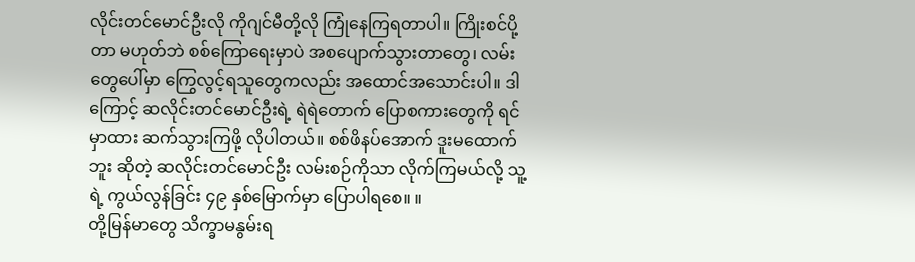လိုင်းတင်မောင်ဦးလို ကိုဂျင်မီတို့လို ကြုံနေကြရတာပါ။ ကြိုးစင်ပို့တာ မဟုတ်ဘဲ စစ်ကြောရေးမှာပဲ အစပျောက်သွားတာတွေ၊ လမ်းတွေပေါ်မှာ ကြွေလွင့်ရသူတွေကလည်း အထောင်အသောင်းပါ။ ဒါကြောင့် ဆလိုင်းတင်မောင်ဦးရဲ့ ရဲရဲတောက် ပြောစကားတွေကို ရင်မှာထား ဆက်သွားကြဖို့ လိုပါတယ်။ စစ်ဖိနပ်အောက် ဒူးမထောက်ဘူး ဆိုတဲ့ ဆလိုင်းတင်မောင်ဦး လမ်းစဉ်ကိုသာ လိုက်ကြမယ်လို့ သူ့ရဲ့ ကွယ်လွန်ခြင်း ၄၉ နှစ်မြောက်မှာ ပြောပါရစေ။ ။
တို့မြန်မာတွေ သိက္ခာမနွမ်းရ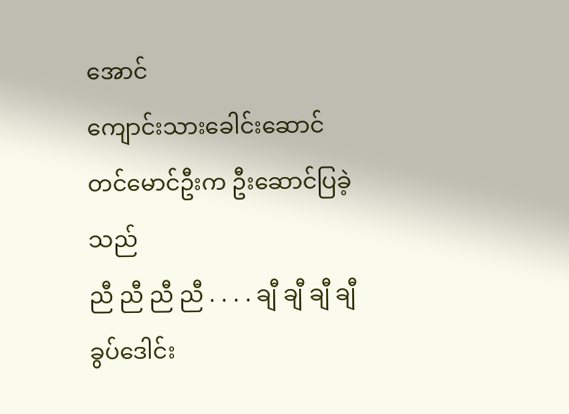အောင်
ကျောင်းသားခေါင်းဆောင်
တင်မောင်ဦးက ဦးဆောင်ပြခဲ့သည်
ညီ ညီ ညီ ညီ . . . . ချီ ချီ ချီ ချီ
ခွပ်ဒေါင်း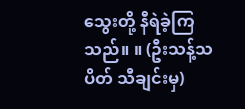သွေးတို့ နီရဲခဲ့ကြသည်။ ။ (ဦးသန့်သပိတ် သီချင်းမှ)